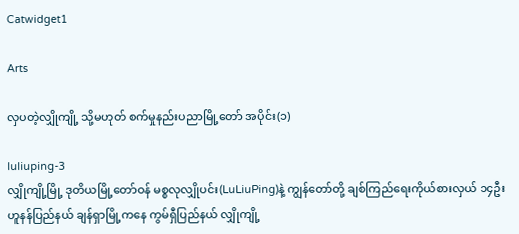Catwidget1

Arts

လှပတဲ့လျှိုကျို့ သို့မဟုတ် စက်မှုနည်းပညာမြို့တော် အပိုင်း(၁)

luliuping-3
လျှိုကျို့မြို့ ဒုတိယမြို့တော်ဝန် မစ္စလုလျှိုပင်း(LuLiuPing)နဲ့ ကျွန်တော်တို့ ချစ်ကြည်ရေးကိုယ်စားလှယ် ၁၄ဦး
ဟူနန်ပြည်နယ် ချန်ရှာမြို့ကနေ ကွမ်ရှီပြည်နယ် လျှိုကျို့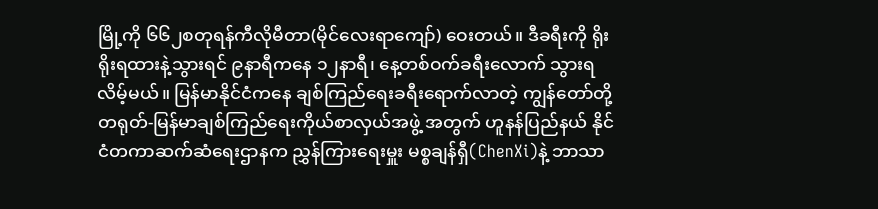မြို့ကို ၆၆၂စတုရန်ကီလိုမီတာ(မိုင်လေးရာကျော်) ဝေးတယ်။ ဒီခရီးကို ရိုးရိုးရထားနဲ့သွားရင် ၉နာရီကနေ ၁၂နာရီ၊ နေ့တစ်ဝက်ခရီးလောက် သွားရလိမ့်မယ်။ မြန်မာနိုင်ငံကနေ ချစ်ကြည်ရေးခရီးရောက်လာတဲ့ ကျွန်တော်တို့တရုတ်-မြန်မာချစ်ကြည်ရေးကိုယ်စာလှယ်အဖွဲ့ အတွက် ဟူနန်ပြည်နယ် နိုင်ငံတကာဆက်ဆံရေးဌာနက ညွှန်ကြားရေးမှူး မစ္စချန်ရှီ(ChenXi)နဲ့ ဘာသာ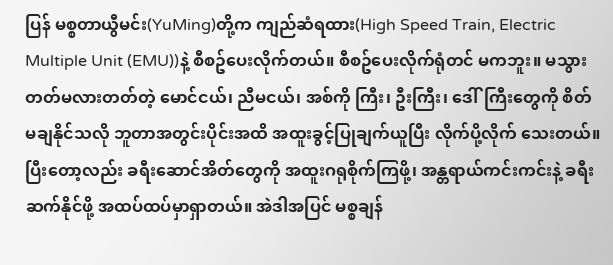ပြန် မစ္စတာယွီမင်း(YuMing)တို့က ကျည်ဆံရထား(High Speed Train, Electric Multiple Unit (EMU))နဲ့ စီစဥ်ပေးလိုက်တယ်။ စီစဥ်ပေးလိုက်ရုံတင် မကဘူး။ မသွားတတ်မလားတတ်တဲ့ မောင်ငယ်၊ ညီမငယ်၊ အစ်ကို ကြီး၊ ဦးကြီး၊ ‌ဒေါ်ကြီးတွေကို စိတ်မချနိုင်သလို ဘူတာအတွင်းပိုင်းအထိ အထူးခွင့်ပြုချက်ယူပြီး လိုက်ပို့လိုက် သေးတယ်။ ပြီးတော့လည်း ခရီးဆောင်အိတ်တွေကို အထူးဂရုစိုက်ကြဖို့၊ အန္တရာယ်ကင်းကင်းနဲ့ ခရီးဆက်နိုင်ဖို့ အထပ်ထပ်မှာရှာတယ်။ အဲဒါအပြင် မစ္စချန်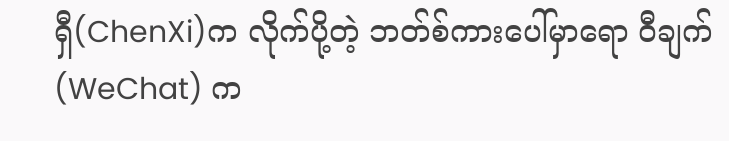ရှီ(ChenXi)က လိုက်ပို့တဲ့ ဘတ်စ်ကားပေါ်မှာရော ဝီချက်(WeChat) က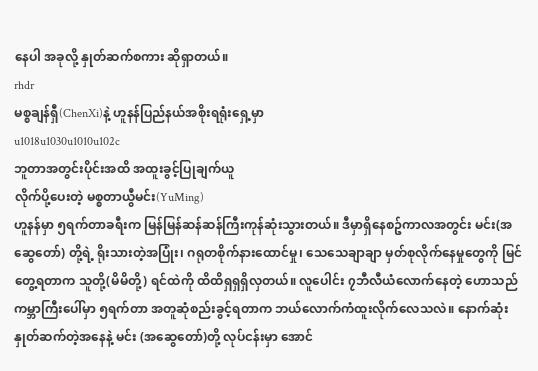နေပါ အခုလို့ နှုတ်ဆက်စကား ဆိုရှာတယ်။
rhdr
မစ္စချန်ရှီ(ChenXi)နဲ့ ဟူနန်ပြည်နယ်အစိုးရရုံးရှေ့မှာ
u1018u1030u1010u102c
ဘူတာအတွင်းပိုင်းအထိ အထူးခွင့်ပြုချက်ယူ
လိုက်ပို့ပေးတဲ့ မစ္စတာယွီမင်း(YuMing)
ဟူနန်မှာ ၅ရက်တာခရီးက မြန်မြန်ဆန်ဆန်ကြီးကုန်ဆုံးသွားတယ်။ ဒီမှာရှိနေစဥ်ကာလအတွင်း မင်း(အဆွေတော်) တို့ရဲ့ ရိုးသားတဲ့အပြုံး၊ ဂရုတစိုက်နားထောင်မှု၊ သေသေချာချာ မှတ်စုလိုက်နေမှုတွေကို မြင်တွေ့ရတာက သူတို့(မိမိတို့) ရင်ထဲကို ထိထိရှရှရှိလှတယ်။ လူ‌ပေါင်း ၇ဘီလီယံလောက်နေတဲ့ ဟောသည်ကမ္ဘာကြီးပေါ်မှာ ၅ရက်တာ အတူဆုံစည်းခွင့်ရတာက ဘယ်လောက်ကံထူးလိုက်လေသလဲ။ နောက်ဆုံးနှုတ်ဆက်တဲ့အနေနဲ့ မင်း (အဆွေတော်)တို့ လုပ်ငန်းမှာ အောင်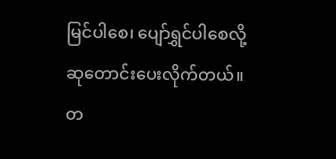မြင်ပါစေ၊ ပျော်ရွှင်ပါစေလို့ ဆုတောင်းပေးလိုက်တယ်။ တ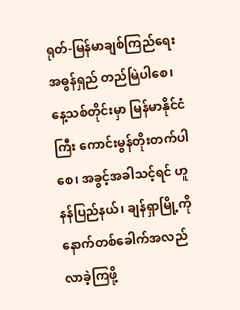ရုတ်-မြန်မာချစ်ကြည်ရေး အဓွန်ရှည် တည်မြဲပါစေ၊ နေ့သစ်တိုင်းမှာ မြန်မာနိုင်ငံကြီး ကောင်းမွန်တိုးတက်ပါစေ၊ အခွင့်အခါသင့်ရင် ဟူနန်ပြည်နယ်၊ ချန်ရှာမြို့ကို နောက်တစ်ခေါက်အလည်လာခဲ့ကြဖို့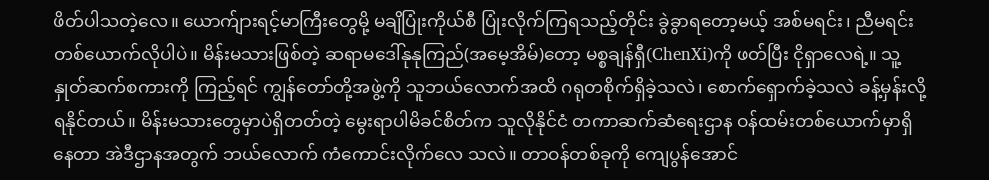ဖိတ်ပါသတဲ့လေ။ ‌ယောက်ျားရင့်မာကြီးတွေမို့ မချိပြုံးကိုယ်စီ ပြုံးလိုက်ကြရသည့်တိုင်း ခွဲခွာရတော့မယ့် အစ်မရင်း၊ ညီမရင်း တစ်‌ယောက်လိုပါပဲ။ မိန်းမသားဖြစ်တဲ့ ဆရာမဒေါ်နုနုကြည်(အမေ့အိမ်)တော့ မစ္စချန်ရှီ(ChenXi)ကို ဖတ်ပြီး ငိုရှာလေရဲ့။ သူ့နှုတ်ဆက်စကားကို ကြည့်ရင် ကျွန်တော်တို့အဖွဲ့ကို သူဘယ်လောက်အထိ ဂရုတစိုက်ရှိခဲ့သလဲ၊ စောက်ရှောက်ခဲ့သလဲ ခန့်မှန်းလို့ ရနိုင်တယ်။ မိန်းမသားတွေမှာပဲရှိတတ်တဲ့ မွေးရာပါမိခင်စိတ်က သူလိုနိုင်ငံ တကာဆက်ဆံရေးဌာန ဝန်ထမ်းတစ်ယောက်မှာရှိနေတာ အဲဒီဌာနအတွက် ဘယ်လောက် ကံကောင်းလိုက်လေ သလဲ။ တာဝန်တစ်ခုကို ကျေပွန်အောင်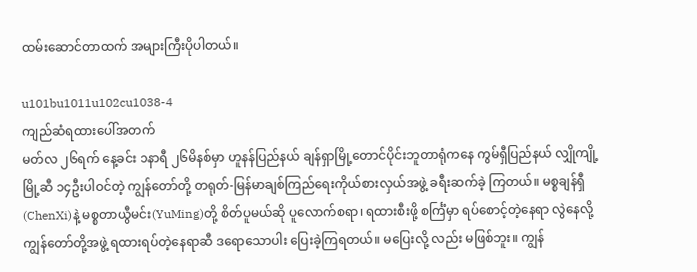ထမ်းဆောင်တာထက် အများကြီးပိုပါတယ်။

u101bu1011u102cu1038-4
ကျည်ဆံရထားပေါ်အတက်
မတ်လ ၂၆ရက် နေ့ခင်း ၁နာရီ ၂၆မိနစ်မှာ ဟူနန်ပြည်နယ် ချန်ရှာမြို့တောင်ပိုင်းဘူတာရုံကနေ ကွမ်ရှီပြည်နယ် လျှိုကျို့မြို့ဆီ ၁၄ဦးပါဝင်တဲ့ ကျွန်တော်တို့ တရုတ်-မြန်မာချစ်ကြည်ရေးကိုယ်စားလှယ်အဖွဲ့ ခရီးဆက်ခဲ့ ကြတယ်။ မစ္စချန်ရှီ(ChenXi)နဲ့ မစ္စတာယွီမင်း(YuMing)တို့ စိတ်ပူမယ်ဆို ပူလောက်စရာ၊ ရထားစီးဖို့ စင်္ကြံမှာ ရပ်စောင့်တဲ့နေရာ လွဲနေလို့ ကျွန်တော်တို့အဖွဲ့ ရထားရပ်တဲ့နေရာဆီ ဒရောသောပါး ပြေးခဲ့ကြရတယ်။ မပြေးလို့ လည်း မဖြစ်ဘူး။ ကျွန်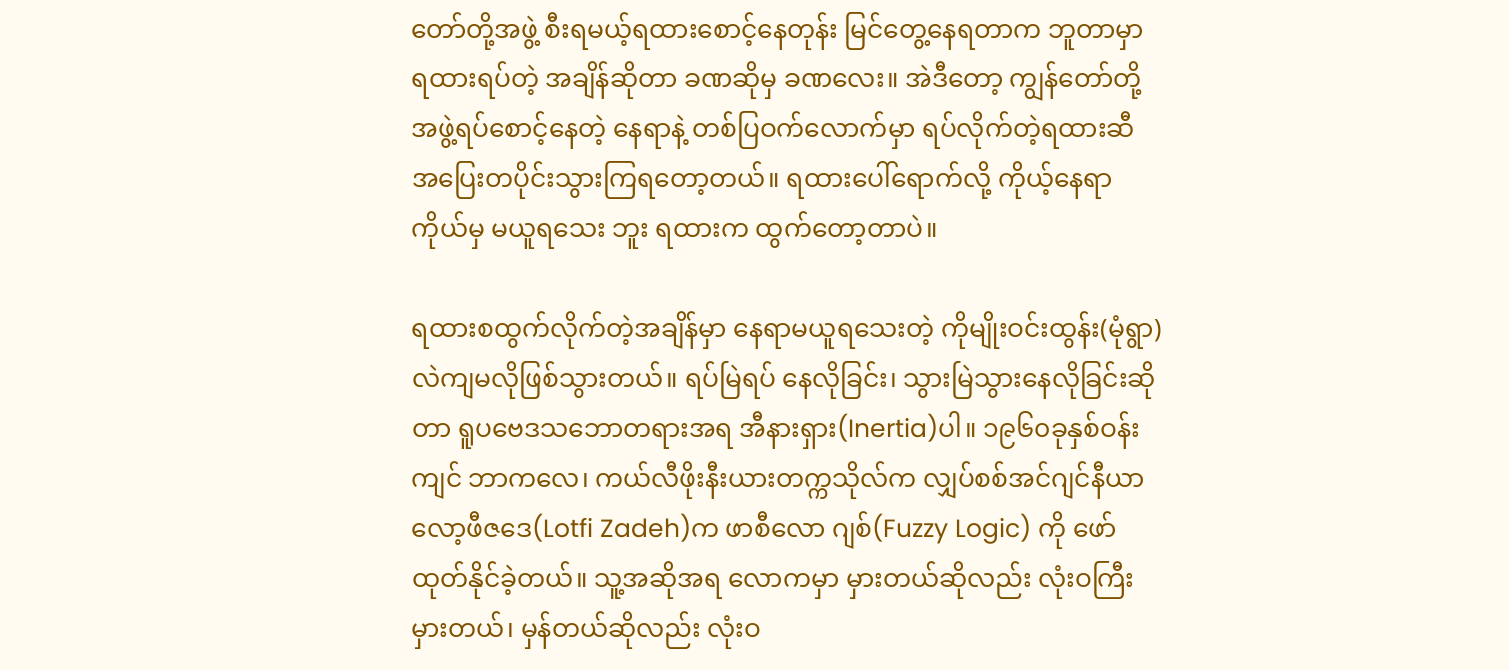တော်တို့အဖွဲ့ စီးရမယ့်ရထားစောင့်နေတုန်း မြင်တွေ့နေရတာက ဘူတာမှာ ရထားရပ်တဲ့ အချိန်ဆိုတာ ခဏဆိုမှ ခဏလေး။ အဲဒီတော့ ကျွန်တော်တို့အဖွဲ့ရပ်စောင့်နေတဲ့ နေရာနဲ့ တစ်ပြဝက်လောက်မှာ ရပ်လိုက်တဲ့ရထားဆီ အပြေးတပိုင်းသွားကြရတော့တယ်။ ရထားပေါ်ရောက်လို့ ကိုယ့်နေရာကိုယ်မှ မယူရသေး ဘူး ရထားက ထွက်တော့တာပဲ။

ရထားစထွက်လိုက်တဲ့အချိန်မှာ နေရာမယူရသေးတဲ့ ကိုမျိုးဝင်းထွန်း(မုံရွာ) လဲကျမလိုဖြစ်သွားတယ်။ ရပ်မြဲရပ် နေလိုခြင်း၊ သွားမြဲသွားနေလိုခြင်းဆိုတာ ရူပဗေဒသဘောတရားအရ အီနားရှား(Inertia)ပါ။ ၁၉၆၀ခုနှစ်ဝန်းကျင် ဘာကလေ၊ ကယ်လီဖိုးနီးယားတက္ကသိုလ်က လျှပ်စစ်အင်ဂျင်နီယာ လော့ဖီဇ‌ဒေ(Lotfi Zadeh)က ဖာစီလော ဂျစ်(Fuzzy Logic) ကို ဖော်ထုတ်နိုင်ခဲ့တယ်။ သူ့အဆိုအရ လောကမှာ မှားတယ်ဆိုလည်း လုံးဝကြီးမှားတယ်၊ မှန်တယ်ဆိုလည်း လုံးဝ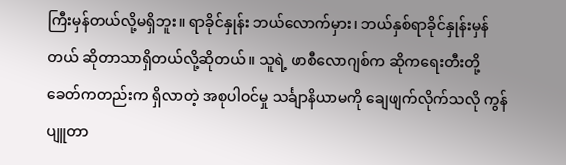ကြီးမှန်တယ်လို့မရှိဘူး။ ရာခိုင်နှုန်း ဘယ်လောက်မှား၊ ဘယ်နှစ်ရာခိုင်နှုန်းမှန်တယ် ဆိုတာသာရှိတယ်လို့ဆိုတယ်။ သူရဲ့ ဖာစီလောဂျစ်က ဆိုကရေးတီးတို့ခေတ်ကတည်းက ရှိလာတဲ့ အစုပါဝင်မှု သင်္ချာနိယာမကို ချေဖျက်လိုက်သလို ကွန်ပျူတာ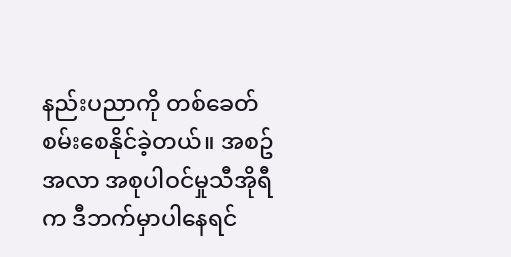နည်းပညာကို တစ်ခေတ်စမ်းစေနိုင်ခဲ့တယ်။ အစဥ်အလာ အစုပါဝင်မှုသီအိုရီက ဒီဘက်မှာပါနေရင်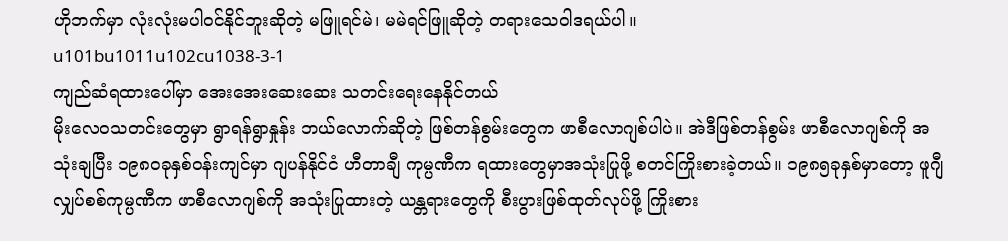ဟိုဘက်မှာ လုံးလုံးမပါဝင်နိုင်ဘူးဆိုတဲ့ မဖြူရင်မဲ၊ မမဲရင်ဖြူဆိုတဲ့ တရားသေဝါဒရယ်ပါ။
u101bu1011u102cu1038-3-1
ကျည်ဆံရထားပေါ်မှာ အေးအေးဆေးဆေး သတင်းရေးနေနိုင်တယ်
မိုးလေဝသတင်းတွေမှာ ရွာရန်ရွာနှုန်း ဘယ်လောက်ဆိုတဲ့ ဖြစ်တန်စွမ်းတွေက ဖာစီလောဂျစ်ပါပဲ။ အဲဒီဖြစ်တန်စွမ်း ဖာစီလောဂျစ်ကို အသုံးချပြီး ၁၉၈၀ခုနှစ်ဝန်းကျင်မှာ ဂျပန်နိုင်ငံ ဟီတာချီ ကုမ္ပဏီက ရထားတွေမှာအသုံးပြုဖို့ စတင်ကြိုးစားခဲ့တယ်။ ၁၉၈၅ခုနှစ်မှာတော့ ဖူဂျီလျှပ်စစ်ကုမ္ပဏီက ဖာစီလောဂျစ်ကို အသုံးပြုထားတဲ့ ယန္တရားတွေကို စီးပွားဖြစ်ထုတ်လုပ်ဖို့ ကြိုးစား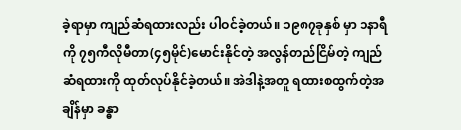ခဲ့ရာမှာ ကျည်ဆံရထားလည်း ပါဝင်ခဲ့တယ်။ ၁၉၈၇ခုနှစ် မှာ ၁နာရီကို ၇၅ကီလိုမီတာ(၄၅မိုင်)မောင်းနိုင်တဲ့ အလွန်တည်ငြိမ်တဲ့ ကျည်ဆံရထားကို ထုတ်လုပ်နိုင်ခဲ့တယ်။ အဲဒါနဲ့အတူ ရထားစထွက်တဲ့အချိန်မှာ ခန္ဓာ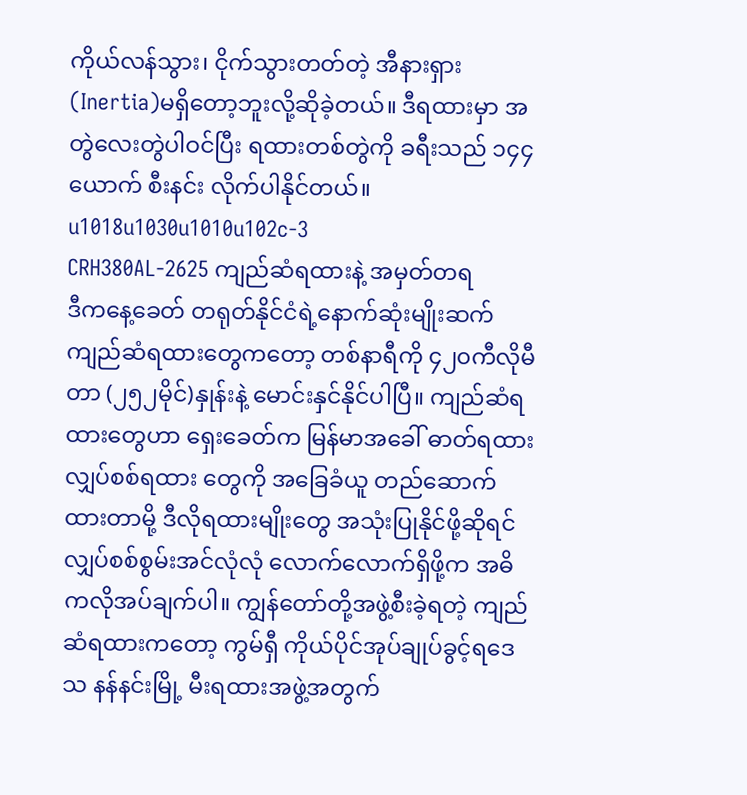ကိုယ်လန်သွား၊ ငိုက်သွားတတ်တဲ့ အီနားရှား (Inertia)မရှိတော့ဘူးလို့ဆိုခဲ့တယ်။ ဒီရထားမှာ အတွဲလေးတွဲပါဝင်ပြီး ရထားတစ်တွဲကို ခရီးသည် ၁၄၄ယောက် စီးနင်း လိုက်ပါနိုင်တယ်။
u1018u1030u1010u102c-3
CRH380AL-2625 ကျည်ဆံရထားနဲ့ အမှတ်တရ
ဒီကနေ့ခေတ် တရုတ်နိုင်ငံရဲ့နောက်ဆုံးမျိုးဆက် ကျည်ဆံရထားတွေကတော့ တစ်နာရီကို ၄၂၀ကီလိုမီတာ (၂၅၂မိုင်)နှုန်းနဲ့ မောင်းနှင်နိုင်ပါပြီ။ ကျည်ဆံရထားတွေဟာ ရှေးခေတ်က မြန်မာအခေါ် ဓာတ်ရထား လျှပ်စစ်ရထား တွေကို အခြေခံယူ တည်ဆောက်ထားတာမို့ ဒီလိုရထားမျိုးတွေ အသုံးပြုနိုင်ဖို့ဆိုရင် လျှပ်စစ်စွမ်းအင်လုံလုံ လောက်လောက်ရှိဖို့က အဓိကလိုအပ်ချက်ပါ။ ကျွန်တော်တို့အဖွဲ့စီးခဲ့ရတဲ့ ကျည်ဆံရထားကတော့ ကွမ်ရှီ ကိုယ်ပိုင်အုပ်ချုပ်ခွင့်ရ‌ဒေသ နန်နင်းမြို့ မီးရထားအဖွဲ့အတွက်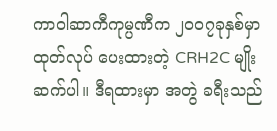ကာဝါဆာကီကုမ္ပဏီက ၂၀၀၇ခုနှစ်မှာ ထုတ်လုပ် ပေးထားတဲ့ CRH2C မျိုးဆက်ပါ။ ဒီရထားမှာ အတွဲ ခရီးသည်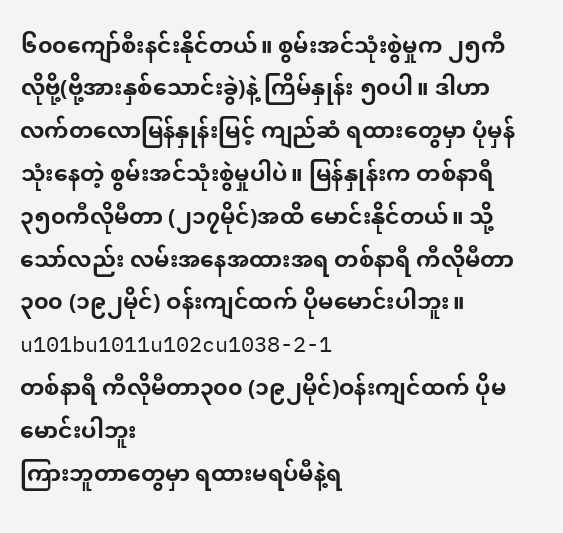၆၀၀ကျော်စီးနင်းနိုင်တယ်။ စွမ်းအင်သုံးစွဲမှုက ၂၅ကီလိုဗို့(ဗို့အားနှစ်သောင်းခွဲ)နဲ့ ကြိမ်နှုန်း ၅၀ပါ။ ဒါဟာ လက်တလောမြန်နှုန်းမြင့် ကျည်ဆံ ရထားတွေမှာ ပုံမှန်သုံးနေတဲ့ စွမ်းအင်သုံးစွဲမှုပါပဲ။ မြန်နှုန်းက တစ်နာရီ ၃၅၀ကီလိုမီတာ (၂၁၇မိုင်)အထိ မောင်းနိုင်တယ်။ သို့သော်လည်း လမ်းအနေအထားအရ တစ်နာရီ ကီလိုမီတာ၃၀၀ (၁၉၂မိုင်) ဝန်းကျင်ထက် ပိုမမောင်းပါဘူး။
u101bu1011u102cu1038-2-1
တစ်နာရီ ကီလိုမီတာ၃၀၀ (၁၉၂မိုင်)ဝန်းကျင်ထက် ပိုမမောင်းပါဘူး
ကြားဘူတာတွေမှာ ရထားမရပ်မီနဲ့ရ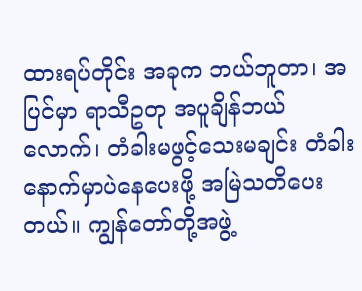ထားရပ်တိုင်း အခုက ဘယ်ဘူတာ၊ အပြင်မှာ ရာသီဥတု အပူချိန်ဘယ် လောက်၊ တံခါးမဖွင့်သေးမချင်း တံခါးနောက်မှာပဲနေပေးဖို့ အမြဲသတိပေးတယ်။ ကျွန်တော်တို့အဖွဲ့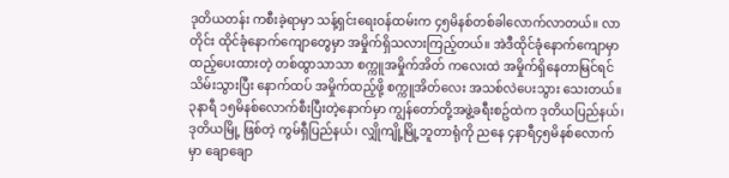ဒုတိယတန်း ကစီးခဲ့ရာမှာ သန့်ရှင်းရေးဝန်ထမ်းက ၄၅မိနစ်တစ်ခါလောက်လာတယ်။ လာတိုင်း ထိုင်ခုံနောက်ကျောတွေမှာ အမှိုက်ရှိသလားကြည့်တယ်။ အဲဒီထိုင်ခုံနောက်ကျောမှာ ထည့်ပေးထားတဲ့ တစ်ထွာသာသာ စက္ကူအမှိုက်အိတ် ကလေးထဲ အမှိုက်ရှိနေတာမြင်ရင် သိမ်းသွားပြီး နောက်ထပ် အမှိုက်ထည့်ဖို့ စက္ကူအိတ်လေး အသစ်လဲပေးသွား သေးတယ်။ ၃နာရီ ၁၅မိနစ်လောက်စီးပြီးတဲ့နောက်မှာ ကျွန်တော်တို့အဖွဲ့ခရီးစဥ်ထဲက ဒုတိယပြည်နယ်၊ ဒုတိယမြို့ ဖြစ်တဲ့ ကွမ်ရှီပြည်နယ်၊ လျှိုကျို့မြို့ဘူတာရုံကို ညနေ ၄နာရီ၄၅မိနစ်လောက်မှာ ချောချော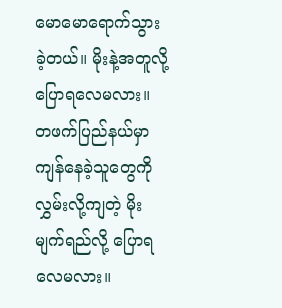မောမောရောက်သွား ခဲ့တယ်။ မိုးနဲ့အတူလို့ပြောရလေမလား။ တဖက်ပြည်နယ်မှာ ကျန်နေခဲ့သူတွေကို လွှမ်းလို့ကျတဲ့ မိုးမျက်ရည်လို့ ပြောရလေမလား။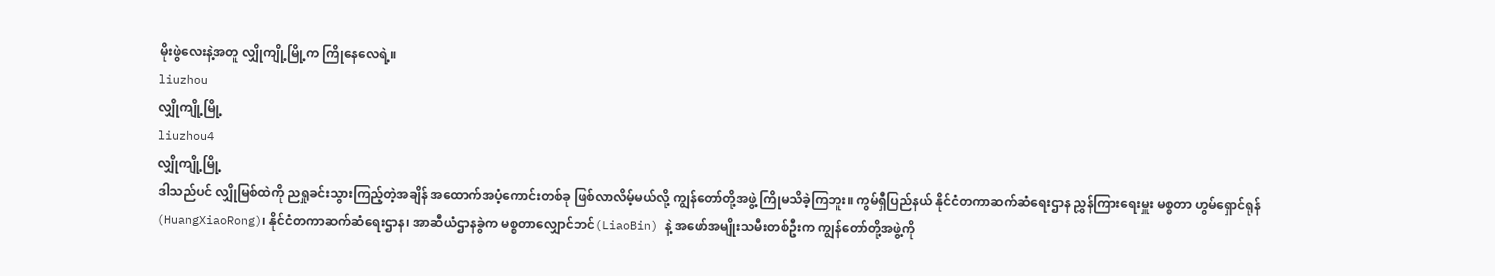မိုးဖွဲလေးနဲ့အတူ လျှိုကျို့မြို့က ကြိုနေလေရဲ့။
liuzhou
လျှိုကျို့မြို့
liuzhou4
လျှိုကျို့မြို့
ဒါသည်ပင် လျှိုမြစ်ထဲကို ညရှုခင်းသွားကြည့်တဲ့အချိန် အထောက်အပံ့ကောင်းတစ်ခု ဖြစ်လာလိမ့်မယ်လို့ ကျွန်တော်တို့အဖွဲ့ ကြိုမသိခဲ့ကြဘူး။ ကွမ်ရှီပြည်နယ် နိုင်ငံတကာဆက်ဆံရေးဌာန ညွှန်ကြားရေးမှူး မစ္စတာ ဟွမ်ရှောင်ရုန်(HuangXiaoRong)၊ နိုင်ငံတကာဆက်ဆံရေးဌာန၊ အာဆီယံဌာနခွဲက မစ္စတာလျှောင်ဘင်(LiaoBin) နဲ့ အဖော်အမျိုးသမီးတစ်ဦးက ကျွန်တော်တို့အဖွဲ့ကို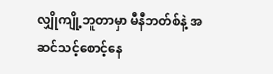လျှိုကျို့ဘူတာမှာ မီနီဘတ်စ်နဲ့ အဆင်သင့်စောင့်နေ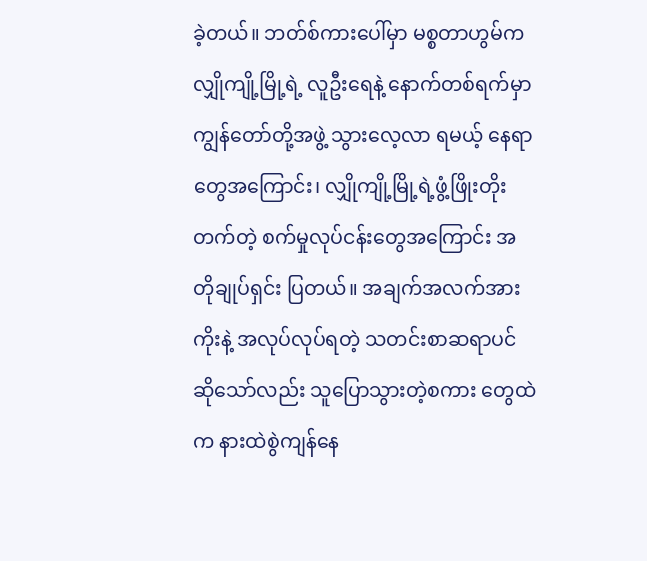ခဲ့တယ်။ ဘတ်စ်ကားပေါ်မှာ မစ္စတာဟွမ်က လျှိုကျို့မြို့ရဲ့ လူဦးရေနဲ့ နောက်တစ်ရက်မှာ ကျွန်တော်တို့အဖွဲ့ သွားလေ့လာ ရမယ့် နေရာတွေအ‌ကြောင်း၊ လျှိုကျို့မြို့ရဲ့ဖွံ့ဖြိုးတိုးတက်တဲ့ စက်မှုလုပ်ငန်းတွေအ‌ကြောင်း အတိုချုပ်ရှင်း ပြတယ်။ အချက်အလက်အားကိုးနဲ့ အလုပ်လုပ်ရတဲ့ သတင်းစာဆရာပင်ဆိုသော်လည်း သူပြောသွားတဲ့စကား တွေထဲက နားထဲစွဲကျန်နေ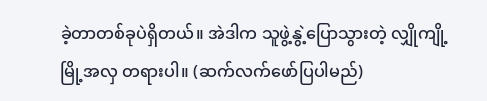ခဲ့တာတစ်ခုပဲရှိတယ်။ အဲဒါက သူဖွဲ့နွဲ့ပြောသွားတဲ့ လျှိုကျို့မြို့အလှ တရားပါ။ (ဆက်လက်ဖော်ပြပါမည်)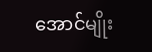အောင်မျိုး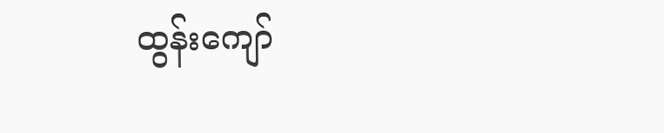ထွန်းကျော်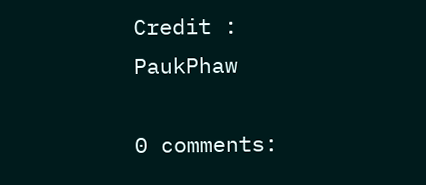Credit : PaukPhaw

0 comments: